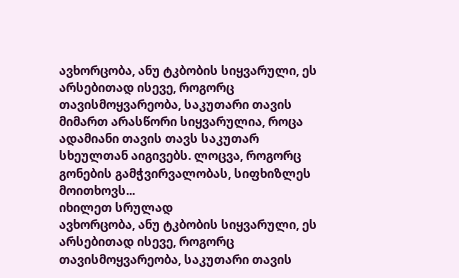ავხორცობა, ანუ ტკბობის სიყვარული, ეს არსებითად ისევე, როგორც თავისმოყვარეობა, საკუთარი თავის მიმართ არასწორი სიყვარულია, როცა ადამიანი თავის თავს საკუთარ სხეულთან აიგივებს. ლოცვა, როგორც გონების გამჭვირვალობას, სიფხიზლეს მოითხოვს...
იხილეთ სრულად
ავხორცობა, ანუ ტკბობის სიყვარული, ეს არსებითად ისევე, როგორც თავისმოყვარეობა, საკუთარი თავის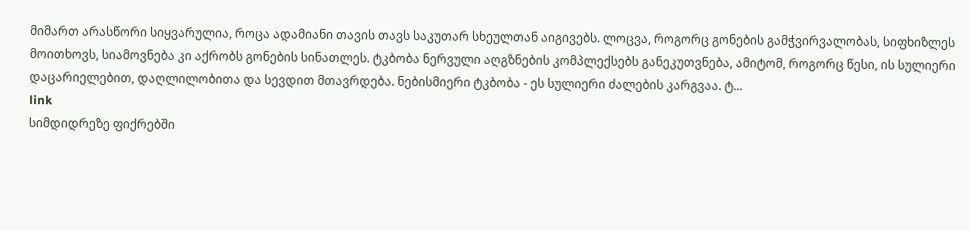მიმართ არასწორი სიყვარულია, როცა ადამიანი თავის თავს საკუთარ სხეულთან აიგივებს. ლოცვა, როგორც გონების გამჭვირვალობას, სიფხიზლეს მოითხოვს, სიამოვნება კი აქრობს გონების სინათლეს. ტკბობა ნერვული აღგზნების კომპლექსებს განეკუთვნება, ამიტომ, როგორც წესი, ის სულიერი დაცარიელებით, დაღლილობითა და სევდით მთავრდება. ნებისმიერი ტკბობა - ეს სულიერი ძალების კარგვაა. ტ...
link
სიმდიდრეზე ფიქრებში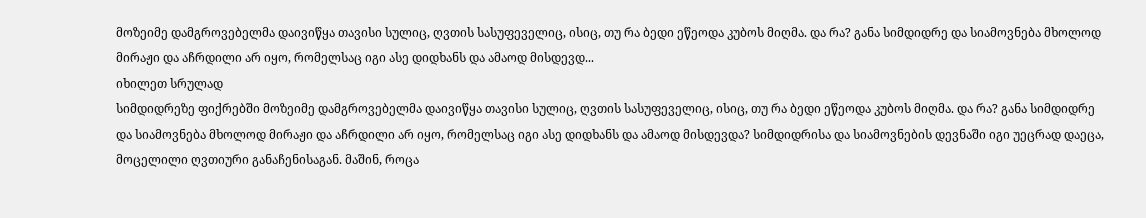მოზეიმე დამგროვებელმა დაივიწყა თავისი სულიც, ღვთის სასუფეველიც, ისიც, თუ რა ბედი ეწეოდა კუბოს მიღმა. და რა? განა სიმდიდრე და სიამოვნება მხოლოდ მირაჟი და აჩრდილი არ იყო, რომელსაც იგი ასე დიდხანს და ამაოდ მისდევდ...
იხილეთ სრულად
სიმდიდრეზე ფიქრებში მოზეიმე დამგროვებელმა დაივიწყა თავისი სულიც, ღვთის სასუფეველიც, ისიც, თუ რა ბედი ეწეოდა კუბოს მიღმა. და რა? განა სიმდიდრე და სიამოვნება მხოლოდ მირაჟი და აჩრდილი არ იყო, რომელსაც იგი ასე დიდხანს და ამაოდ მისდევდა? სიმდიდრისა და სიამოვნების დევნაში იგი უეცრად დაეცა, მოცელილი ღვთიური განაჩენისაგან. მაშინ, როცა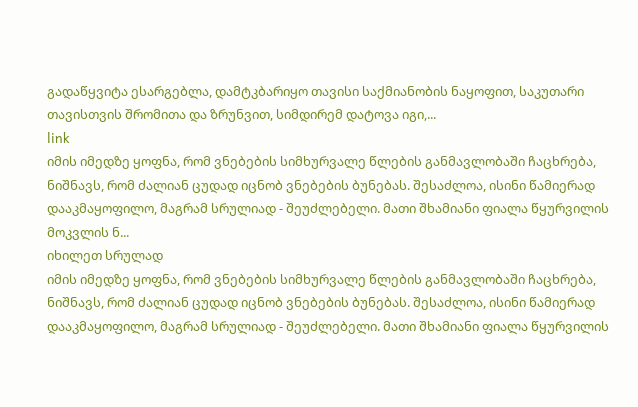გადაწყვიტა ესარგებლა, დამტკბარიყო თავისი საქმიანობის ნაყოფით, საკუთარი თავისთვის შრომითა და ზრუნვით, სიმდირემ დატოვა იგი,...
link
იმის იმედზე ყოფნა, რომ ვნებების სიმხურვალე წლების განმავლობაში ჩაცხრება, ნიშნავს, რომ ძალიან ცუდად იცნობ ვნებების ბუნებას. შესაძლოა, ისინი წამიერად დააკმაყოფილო, მაგრამ სრულიად - შეუძლებელი. მათი შხამიანი ფიალა წყურვილის მოკვლის ნ...
იხილეთ სრულად
იმის იმედზე ყოფნა, რომ ვნებების სიმხურვალე წლების განმავლობაში ჩაცხრება, ნიშნავს, რომ ძალიან ცუდად იცნობ ვნებების ბუნებას. შესაძლოა, ისინი წამიერად დააკმაყოფილო, მაგრამ სრულიად - შეუძლებელი. მათი შხამიანი ფიალა წყურვილის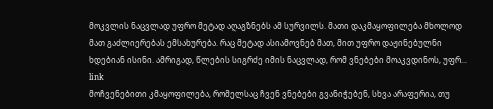მოკვლის ნაცვლად უფრო მეტად აღაგზნებს ამ სურვილს. მათი დაკმაყოფილება მხოლოდ მათ გაძლიერებას ემსახურება. რაც მეტად ასიამოვნებ მათ, მით უფრო დაჟინებულნი ხდებიან ისინი. ამრიგად, წლების სიგრძე იმის ნაცვლად, რომ ვნებები მოაკვდინოს, უფრ...
link
მოჩვენებითი კმაყოფილება, რომელსაც ჩვენ ვნებები გვანიჭებენ, სხვა არაფერია, თუ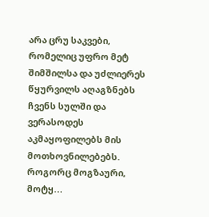არა ცრუ საკვები, რომელიც უფრო მეტ შიმშილსა და უძლიერეს წყურვილს აღაგზნებს ჩვენს სულში და ვერასოდეს აკმაყოფილებს მის მოთხოვნილებებს. როგორც მოგზაური, მოტყ...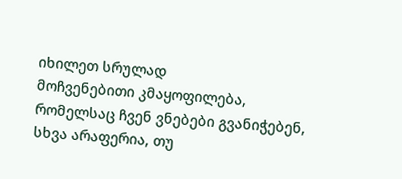იხილეთ სრულად
მოჩვენებითი კმაყოფილება, რომელსაც ჩვენ ვნებები გვანიჭებენ, სხვა არაფერია, თუ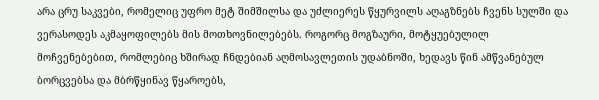არა ცრუ საკვები, რომელიც უფრო მეტ შიმშილსა და უძლიერეს წყურვილს აღაგზნებს ჩვენს სულში და ვერასოდეს აკმაყოფილებს მის მოთხოვნილებებს. როგორც მოგზაური, მოტყუებულილ მოჩვენებებით, რომლებიც ხშირად ჩნდებიან აღმოსავლეთის უდაბნოში, ხედავს წინ ამწვანებულ ბორცვებსა და მბრწყინავ წყაროებს,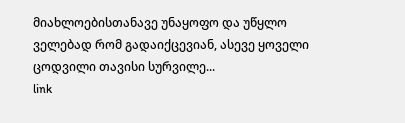მიახლოებისთანავე უნაყოფო და უწყლო ველებად რომ გადაიქცევიან, ასევე ყოველი ცოდვილი თავისი სურვილე...
link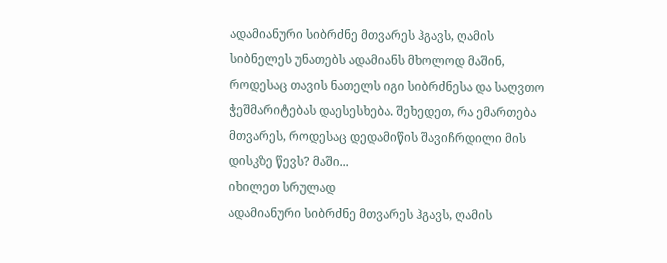ადამიანური სიბრძნე მთვარეს ჰგავს, ღამის სიბნელეს უნათებს ადამიანს მხოლოდ მაშინ, როდესაც თავის ნათელს იგი სიბრძნესა და საღვთო ჭეშმარიტებას დაესესხება. შეხედეთ, რა ემართება მთვარეს, როდესაც დედამიწის შავიჩრდილი მის დისკზე წევს? მაში...
იხილეთ სრულად
ადამიანური სიბრძნე მთვარეს ჰგავს, ღამის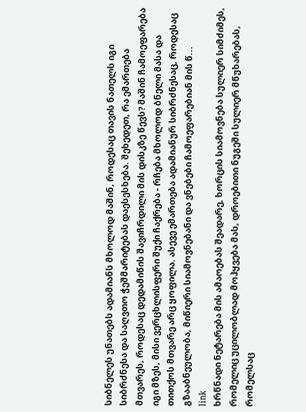სიბნელეს უნათებს ადამიანს მხოლოდ მაშინ, როდესაც თავის ნათელს იგი სიბრძნესა და საღვთო ჭეშმარიტებას დაესესხება. შეხედეთ, რა ემართება მთვარეს, როდესაც დედამიწის შავიჩრდილი მის დისკზე წევს? მაშინ ჩამოეფარება იგი მზეს, მისი ვერცხლისფერი შუქი ჩაქრება - რჩება მხოლოდ ბნელი მასა და თითქოს მთვარე არც ყოფილა. ასევე ემართება ადამიანურ სიბრძნესაც, როდესაც გზააბნეულობა, მიწიერი სიამოვნებანი და ვნებები ჩამოეფარებიან მის წ...
link
ხრწნადი ნეტარება მის ამაოებას შეადარე, ხორცის სიამოვნება სულიერ სიმძიმეს, რომელიც უცილობლად მოჰყვება მას, დროებითი ნუგეში სულიერ მწუხარებას, რომელსაც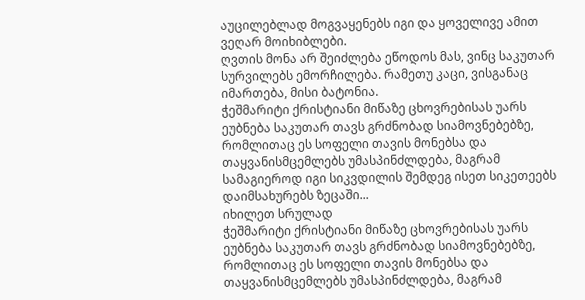აუცილებლად მოგვაყენებს იგი და ყოველივე ამით ვეღარ მოიხიბლები.
ღვთის მონა არ შეიძლება ეწოდოს მას, ვინც საკუთარ სურვილებს ემორჩილება. რამეთუ კაცი, ვისგანაც იმართება, მისი ბატონია.
ჭეშმარიტი ქრისტიანი მიწაზე ცხოვრებისას უარს ეუბნება საკუთარ თავს გრძნობად სიამოვნებებზე, რომლითაც ეს სოფელი თავის მონებსა და თაყვანისმცემლებს უმასპინძლდება, მაგრამ სამაგიეროდ იგი სიკვდილის შემდეგ ისეთ სიკეთეებს დაიმსახურებს ზეცაში...
იხილეთ სრულად
ჭეშმარიტი ქრისტიანი მიწაზე ცხოვრებისას უარს ეუბნება საკუთარ თავს გრძნობად სიამოვნებებზე, რომლითაც ეს სოფელი თავის მონებსა და თაყვანისმცემლებს უმასპინძლდება, მაგრამ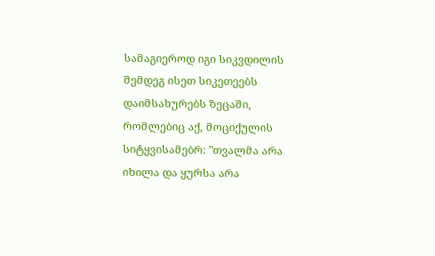სამაგიეროდ იგი სიკვდილის შემდეგ ისეთ სიკეთეებს დაიმსახურებს ზეცაში, რომლებიც აქ, მოციქულის სიტყვისამებრ: "თვალმა არა იხილა და ყურსა არა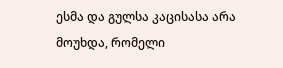ესმა და გულსა კაცისასა არა მოუხდა, რომელი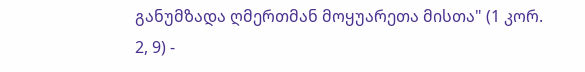განუმზადა ღმერთმან მოყუარეთა მისთა" (1 კორ. 2, 9) -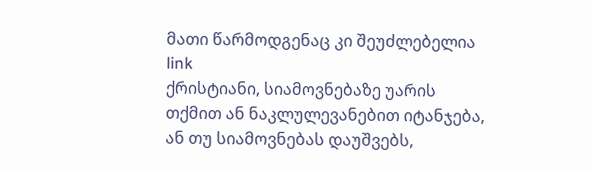მათი წარმოდგენაც კი შეუძლებელია
link
ქრისტიანი, სიამოვნებაზე უარის თქმით ან ნაკლულევანებით იტანჯება, ან თუ სიამოვნებას დაუშვებს,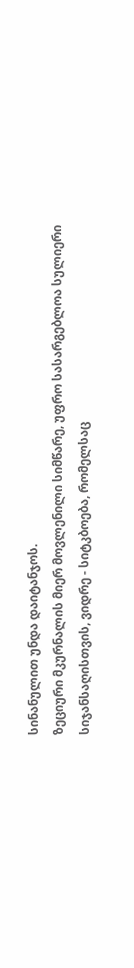სინანულით უნდა დაიტანჯოს.
ზეციური მკურნალის მიერ მოვლენილი სიმწარე, უფრო სასარგებლოა სულიერი სიჯანსაღისთვის, ვიდრე - სიტკბოება, რომელსაც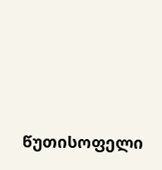წუთისოფელი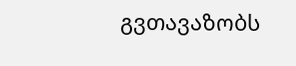გვთავაზობს